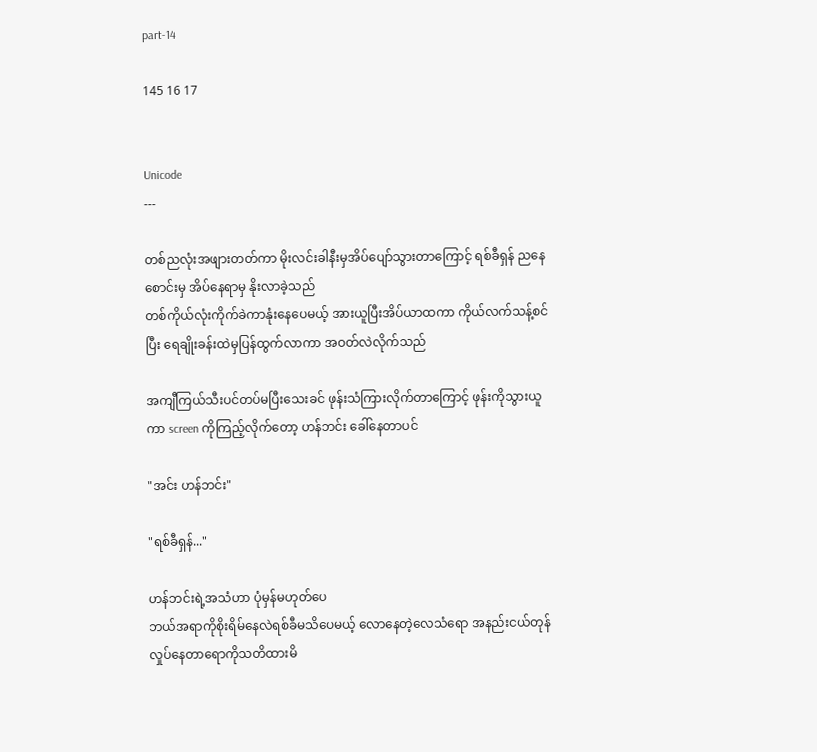part-14

145 16 17


Unicode
---

တစ်ညလုံးအဖျားတတ်ကာ မိုးလင်းခါနီးမှအိပ်ပျော်သွားတာကြောင့် ရစ်ခီရှန် ညနေစောင်းမှ အိပ်နေရာမှ နိုးလာခဲ့သည်
တစ်ကိုယ်လုံးကိုက်ခဲကာနုံးနေပေမယ့် အားယူပြီးအိပ်ယာထကာ ကိုယ်လက်သန့်စင်ပြီး ရေချိုးခန်းထဲမှပြန်ထွက်လာကာ အဝတ်လဲလိုက်သည်

အကျီကြယ်သီးပင်တပ်မပြီးသေးခင် ဖုန်းသံကြားလိုက်တာကြောင့် ဖုန်းကိုသွားယူကာ screen ကိုကြည့်လိုက်တော့ ဟန်ဘင်း ခေါ်နေတာပင်

"အင်း ဟန်ဘင်း"

"ရစ်ခီရှန်..."

ဟန်ဘင်းရဲ့အသံဟာ ပုံမှန်မဟုတ်ပေ
ဘယ်အရာကိုစိုးရိမ်နေလဲရစ်ခီမသိပေမယ့် လောနေတဲ့လေသံရော အနည်းငယ်တုန်လှုပ်နေတာရောကိုသတိထားမိ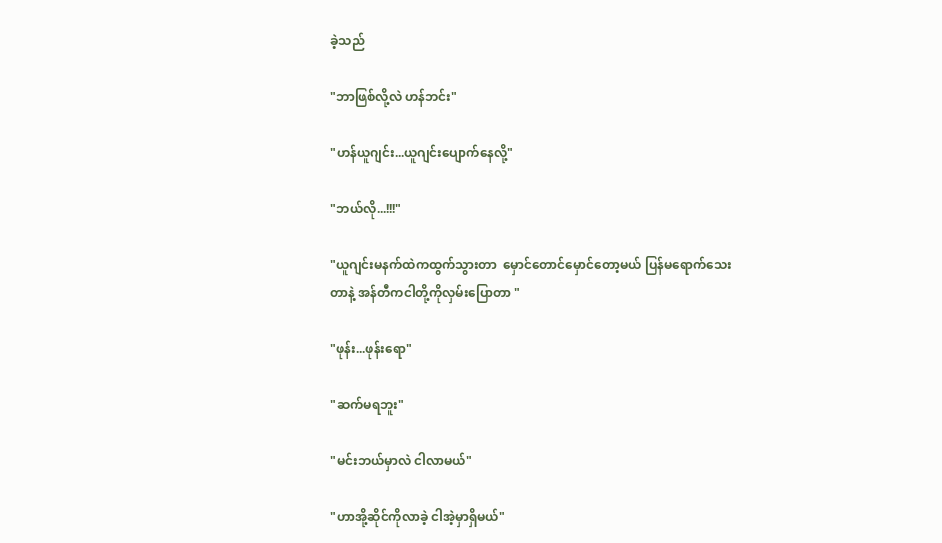ခဲ့သည်

"ဘာဖြစ်လို့လဲ ဟန်ဘင်း"

"ဟန်ယူဂျင်း...ယူဂျင်းပျောက်နေလို့"

"ဘယ်လို...!!!"

"ယူဂျင်းမနက်ထဲကထွက်သွားတာ  မှောင်တောင်မှောင်တော့မယ် ပြန်မရောက်သေးတာနဲ့ အန်တီကငါတို့ကိုလှမ်းပြောတာ "

"ဖုန်း...ဖုန်းရော"

"ဆက်မရဘူး"

"မင်းဘယ်မှာလဲ ငါလာမယ်"

"ဟာအို့ဆိုင်ကိုလာခဲ့ ငါအဲ့မှာရှိမယ်"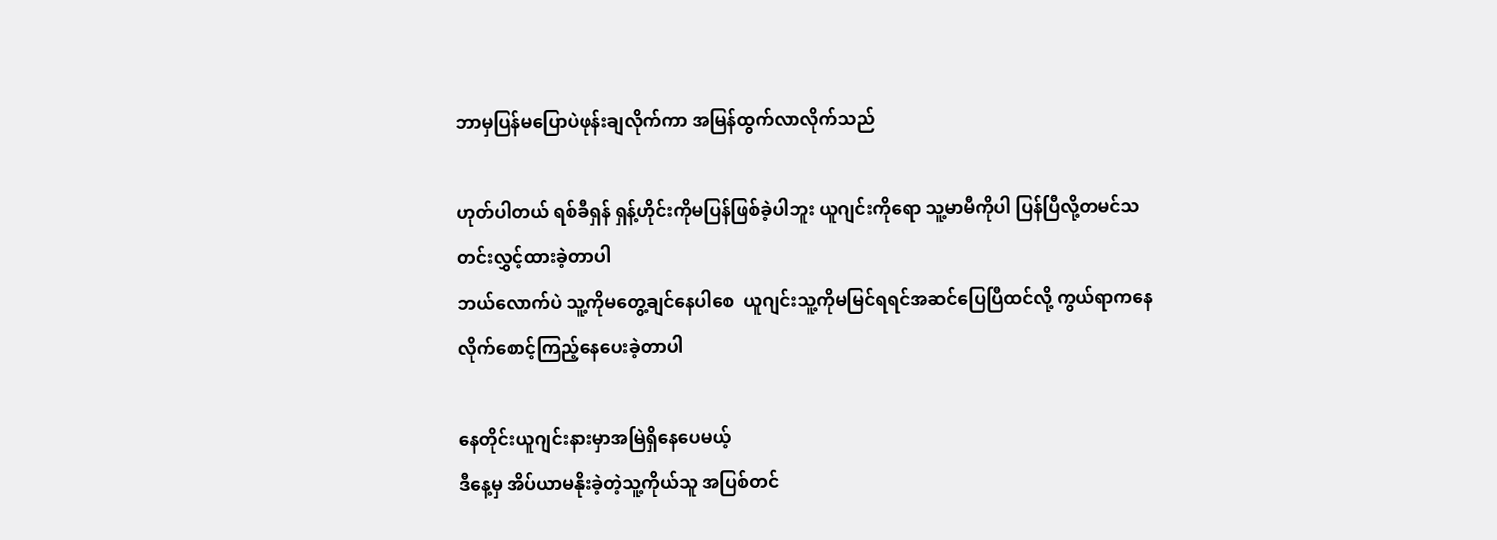ဘာမှပြန်မပြောပဲဖုန်းချလိုက်ကာ အမြန်ထွက်လာလိုက်သည်

ဟုတ်ပါတယ် ရစ်ခီရှန် ရှန့်ဟိုင်းကိုမပြန်ဖြစ်ခဲ့ပါဘူး ယူဂျင်းကိုရော သူ့မာမီကိုပါ ပြန်ပြီလို့တမင်သတင်းလွှင့်ထားခဲ့တာပါ
ဘယ်လောက်ပဲ သူ့ကိုမတွေ့ချင်နေပါစေ  ယူဂျင်းသူ့ကိုမမြင်ရရင်အဆင်ပြေပြီထင်လို့ ကွယ်ရာကနေလိုက်စောင့်ကြည့်နေပေးခဲ့တာပါ

နေတိုင်းယူဂျင်းနားမှာအမြဲရှိနေပေမယ့်
ဒီနေ့မှ အိပ်ယာမနိုးခဲ့တဲ့သူ့ကိုယ်သူ အပြစ်တင်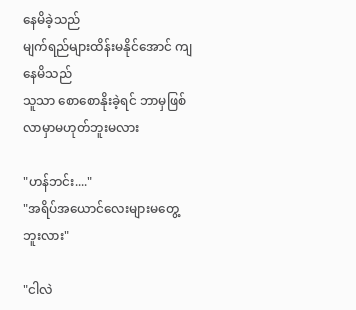နေမိခဲ့သည်
မျက်ရည်များထိန်းမနိုင်အောင် ကျနေမိသည်
သူသာ စောစောနိုးခဲ့ရင် ဘာမှဖြစ်လာမှာမဟုတ်ဘူးမလား

"ဟန်ဘင်း...."
"အရိပ်အ‌ယောင်လေးများမတွေ့ဘူးလား"

"ငါလဲ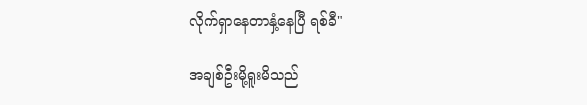လိုက်ရှာနေတာနှံ့နေပြီ ရစ်ခီ"

အချစ်ဦးမို့ရူးမိသည်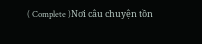( Complete )Nơi câu chuyện tồn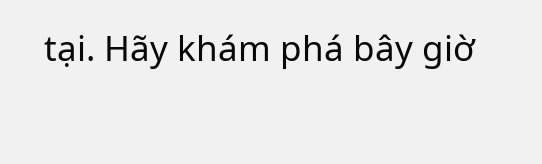tại. Hãy khám phá bây giờ